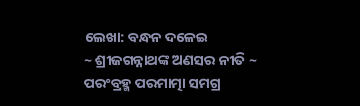ଲେଖା: ବନ୍ଧନ ଦଳେଇ
~ ଶ୍ରୀଜଗନ୍ନାଥଙ୍କ ଅଣସର ନୀତି ~
ପରଂବ୍ରହ୍ମ ପରମାତ୍ମା ସମଗ୍ର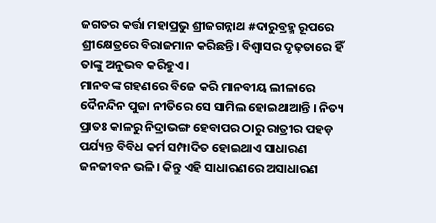ଜଗତର କର୍ତ୍ତା ମହାପ୍ରଭୁ ଶ୍ରୀଜଗନ୍ନାଥ #ଦାରୁବ୍ରହ୍ମ ରୂପରେ ଶ୍ରୀକ୍ଷେତ୍ରରେ ବିରାଜମାନ କରିଛନ୍ତି। ବିଶ୍ୱାସର ଦୃଢ଼ତାରେ ହିଁ ତାଙ୍କୁ ଅନୁଭବ କରିହୁଏ।
ମାନବଙ୍କ ଗହଣରେ ବିଜେ କରି ମାନବୀୟ ଲୀଳାରେ ଦୈନନ୍ଦିନ ପୁଜା ନୀତିରେ ସେ ସାମିଲ ହୋଇଥାଆନ୍ତି । ନିତ୍ୟ ପ୍ରାତଃ କାଳରୁ ନିଦ୍ରାଭଙ୍ଗ ହେବାପର ଠାରୁ ରାତ୍ରୀର ପହଡ଼ ପର୍ଯ୍ୟନ୍ତ ବିବିଧ କର୍ମ ସମ୍ପାଦିତ ହୋଇଥାଏ ସାଧାରଣ ଜନଜୀବନ ଭଳି। କିନ୍ତୁ ଏହି ସାଧାରଣରେ ଅସାଧାରଣ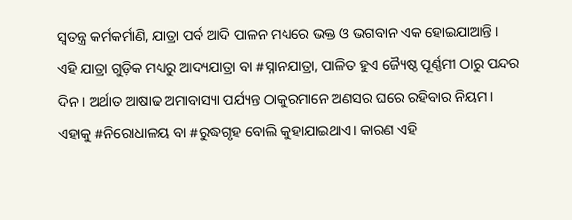ସ୍ୱତନ୍ତ୍ର କର୍ମକର୍ମାଣି, ଯାତ୍ରା ପର୍ବ ଆଦି ପାଳନ ମଧ୍ୟରେ ଭକ୍ତ ଓ ଭଗବାନ ଏକ ହୋଇଯାଆନ୍ତି ।
ଏହି ଯାତ୍ରା ଗୁଡ଼ିକ ମଧ୍ୟରୁ ଆଦ୍ୟଯାତ୍ରା ବା #ସ୍ନାନଯାତ୍ରା, ପାଳିତ ହୁଏ ଜ୍ୟୈଷ୍ଠ ପୂର୍ଣ୍ଣମୀ ଠାରୁ ପନ୍ଦର ଦିନ । ଅର୍ଥାତ ଆଷାଢ ଅମାବାସ୍ୟା ପର୍ଯ୍ୟନ୍ତ ଠାକୁରମାନେ ଅଣସର ଘରେ ରହିବାର ନିୟମ। ଏହାକୁ #ନିରୋଧାଳୟ ବା #ରୁଦ୍ଧଗୃହ ବୋଲି କୁହାଯାଇଥାଏ। କାରଣ ଏହି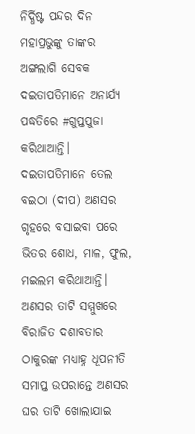ନିର୍ଦ୍ଧିଷ୍ଟ ପନ୍ଦର ଦିନ ମହାପ୍ରଭୁଙ୍କୁ ତାଙ୍କର ଅଙ୍ଗଲାଗି ସେବକ ଦଇତାପତିମାନେ ଅନାର୍ଯ୍ୟ ପଦ୍ଧତିରେ #ଗୁପ୍ତପୁଜା କରିଥାଆନ୍ତି।
ଦଇତାପତିମାନେ ତେଲ ବଇଠା (ଦୀପ) ଅଣସର ଗୃହରେ ବସାଇବା ପରେ ଭିତର ଶୋଧ, ମାଳ, ଫୁଲ, ମଇଲମ କରିଥାଆନ୍ତି। ଅଣସର ତାଟି ସମ୍ମୁଖରେ ବିରାଜିତ ଦଶାବତାର ଠାକୁରଙ୍କ ମଧ୍ୟାହ୍ନ ଧୂପନୀତି ସମାପ୍ତ ଉପରାନ୍ତେ ଅଣସର ଘର ତାଟି ଖୋଲାଯାଇ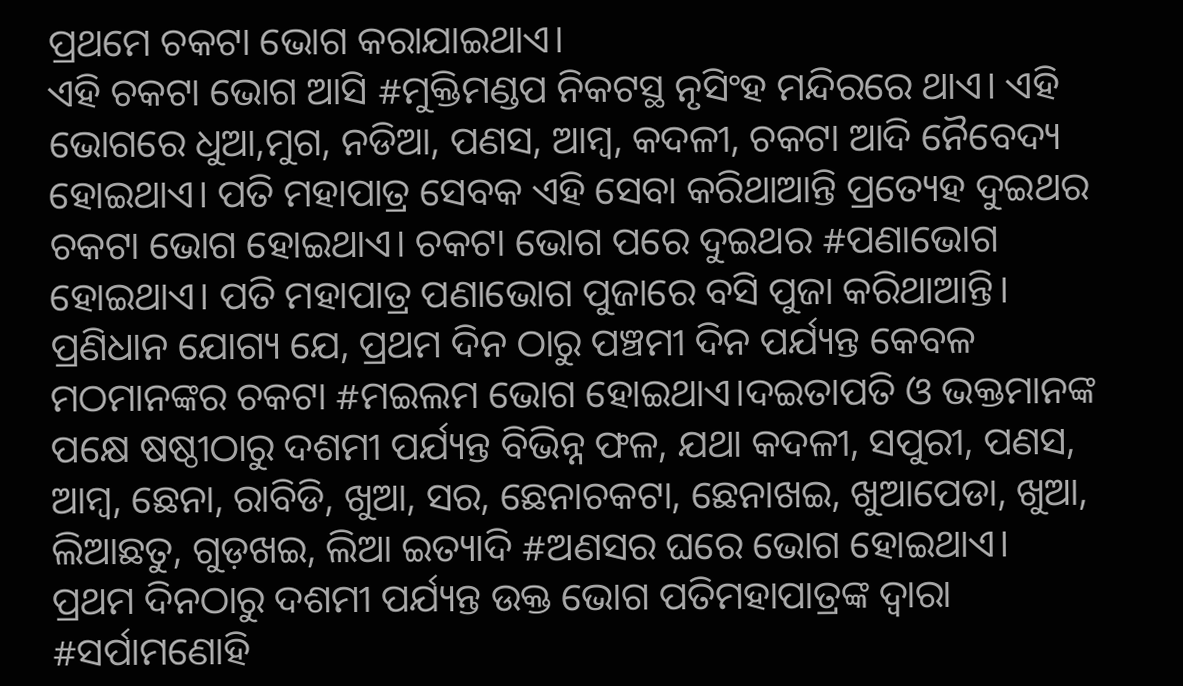ପ୍ରଥମେ ଚକଟା ଭୋଗ କରାଯାଇଥାଏ।
ଏହି ଚକଟା ଭୋଗ ଆସି #ମୁକ୍ତିମଣ୍ଡପ ନିକଟସ୍ଥ ନୃସିଂହ ମନ୍ଦିରରେ ଥାଏ। ଏହି ଭୋଗରେ ଧୁଆ,ମୁଗ, ନଡିଆ, ପଣସ, ଆମ୍ବ, କଦଳୀ, ଚକଟା ଆଦି ନୈବେଦ୍ୟ ହୋଇଥାଏ। ପତି ମହାପାତ୍ର ସେବକ ଏହି ସେବା କରିଥାଆନ୍ତି ପ୍ରତ୍ୟେହ ଦୁଇଥର ଚକଟା ଭୋଗ ହୋଇଥାଏ। ଚକଟା ଭୋଗ ପରେ ଦୁଇଥର #ପଣାଭୋଗ ହୋଇଥାଏ। ପତି ମହାପାତ୍ର ପଣାଭୋଗ ପୁଜାରେ ବସି ପୁଜା କରିଥାଆନ୍ତି।
ପ୍ରଣିଧାନ ଯୋଗ୍ୟ ଯେ, ପ୍ରଥମ ଦିନ ଠାରୁ ପଞ୍ଚମୀ ଦିନ ପର୍ଯ୍ୟନ୍ତ କେବଳ ମଠମାନଙ୍କର ଚକଟା #ମଇଲମ ଭୋଗ ହୋଇଥାଏ।ଦଇତାପତି ଓ ଭକ୍ତମାନଙ୍କ ପକ୍ଷେ ଷଷ୍ଠୀଠାରୁ ଦଶମୀ ପର୍ଯ୍ୟନ୍ତ ବିଭିନ୍ନ ଫଳ, ଯଥା କଦଳୀ, ସପୁରୀ, ପଣସ, ଆମ୍ବ, ଛେନା, ରାବିଡି, ଖୁଆ, ସର, ଛେନାଚକଟା, ଛେନାଖଇ, ଖୁଆପେଡା, ଖୁଆ, ଲିଆଛତୁ, ଗୁଡ଼ଖଇ, ଲିଆ ଇତ୍ୟାଦି #ଅଣସର ଘରେ ଭୋଗ ହୋଇଥାଏ।
ପ୍ରଥମ ଦିନଠାରୁ ଦଶମୀ ପର୍ଯ୍ୟନ୍ତ ଉକ୍ତ ଭୋଗ ପତିମହାପାତ୍ରଙ୍କ ଦ୍ୱାରା #ସର୍ପାମଣୋହି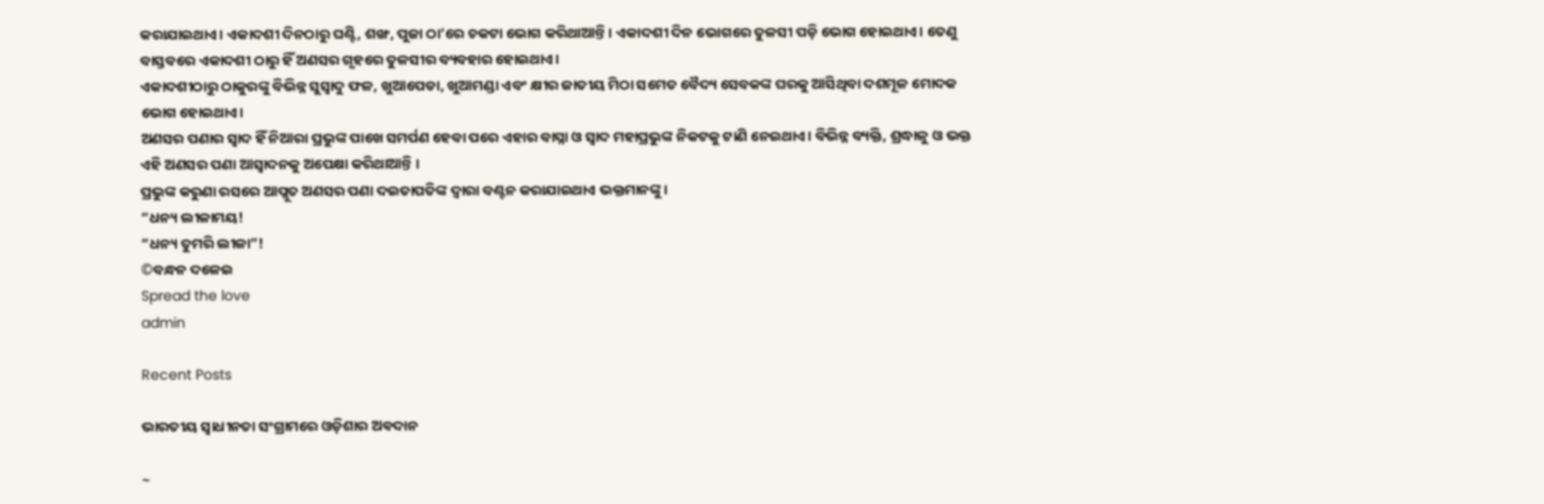କରାଯାଇଥାଏ। ଏକାଦଶୀ ଦିନଠାରୁ ଘଣ୍ଟି, ଶଙ୍ଖ, ପୁଜା ଠା’ରେ ଚକଟା ଭୋଗ କରିଥାଆନ୍ତି । ଏକାଦଶୀ ଦିନ ଭୋଗରେ ତୁଳସୀ ପଡ଼ି ଭୋଗ ହୋଇଥାଏ। ତେଣୁ ବାସ୍ତବରେ ଏକାଦଶୀ ଠାରୁ ହିଁ ଅଣସର ଗୃହରେ ତୁଳସୀର ବ୍ୟବହାର ହୋଇଥାଏ।
ଏକାଦଶୀଠାରୁ ଠାକୁରଙ୍କୁ ବିଭିନ୍ନ ସୁସ୍ୱାଦୁ ଫଳ, ଖୁଆପେଡା, ଖୁଆମଣ୍ଡା ଏବଂ କ୍ଷୀର ଜାତୀୟ ମିଠା ସମେତ ବୈଦ୍ୟ ସେବକଙ୍କ ଘରକୁ ଆସିଥିବା ଦଶମୂଳ ମୋଦକ ଭୋଗ ହୋଇଥାଏ।
ଅଣସର ପଣାର ସ୍ୱାଦ ହିଁ ନିଆରା ପ୍ରଭୁଙ୍କ ପାଖେ ସମର୍ପଣ ହେବା ପରେ ଏହାର ବାସ୍ନା ଓ ସ୍ୱାଦ ମହାପ୍ରଭୁଙ୍କ ନିକଟକୁ ଟାଣି ନେଇଥାଏ। ବିଭିନ୍ନ ବ୍ୟକ୍ତି, ଶ୍ରଦ୍ଧାଳୁ ଓ ଭକ୍ତ ଏହି ଅଣସର ପଣା ଆସ୍ୱାଦନକୁ ଅପେକ୍ଷା କରିଥାଆନ୍ତି ।
ପ୍ରଭୁଙ୍କ କରୁଣା ରସରେ ଆପ୍ଲୁତ ଅଣସର ପଣା ଦଇତାପତିଙ୍କ ଦ୍ୱାରା ବଣ୍ଟନ କରାଯାଇଥାଏ ଭକ୍ତମାନଙ୍କୁ।
“ଧନ୍ୟ ଲୀଳାମୟ!
“ଧନ୍ୟ ତୁମରି ଲୀଳା”!
©ବନ୍ଧନ ଦଳେଇ
Spread the love
admin

Recent Posts

ଭାରତୀୟ ସ୍ୱାଧୀନତା ସଂଗ୍ରାମରେ ଓଡ଼ିଶାର ଅଵଦାନ

~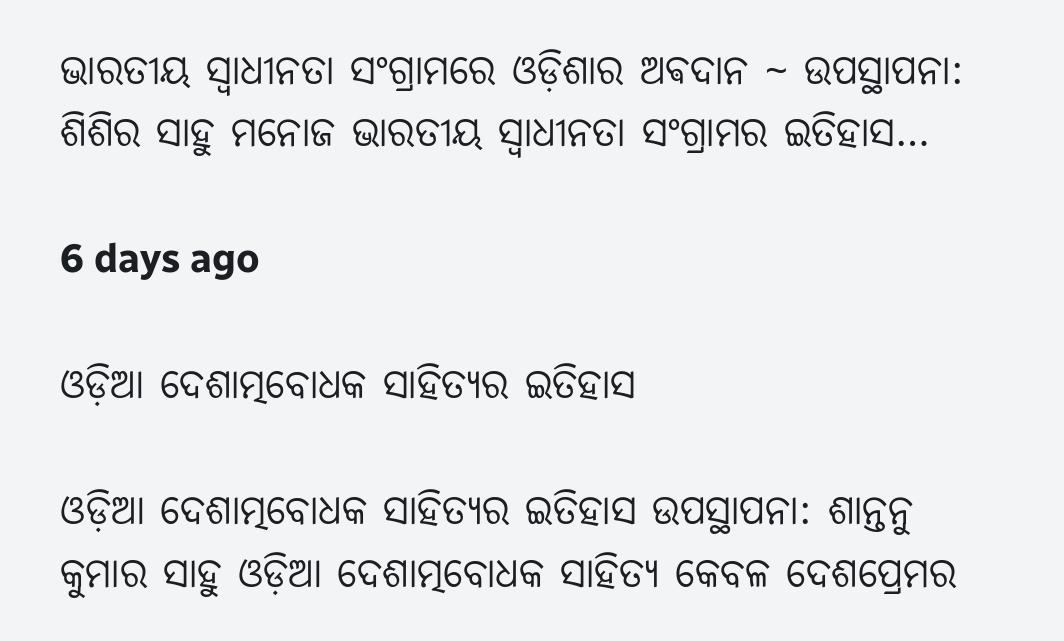ଭାରତୀୟ ସ୍ୱାଧୀନତା ସଂଗ୍ରାମରେ ଓଡ଼ିଶାର ଅଵଦାନ ~ ଉପସ୍ଥାପନା: ଶିଶିର ସାହୁ ମନୋଜ ଭାରତୀୟ ସ୍ଵାଧୀନତା ସଂଗ୍ରାମର ଇତିହାସ…

6 days ago

ଓଡ଼ିଆ ଦେଶାତ୍ମବୋଧକ ସାହିତ୍ୟର ଇତିହାସ

ଓଡ଼ିଆ ଦେଶାତ୍ମବୋଧକ ସାହିତ୍ୟର ଇତିହାସ ଉପସ୍ଥାପନା: ଶାନ୍ତନୁ କୁମାର ସାହୁ ଓଡ଼ିଆ ଦେଶାତ୍ମବୋଧକ ସାହିତ୍ୟ କେବଳ ଦେଶପ୍ରେମର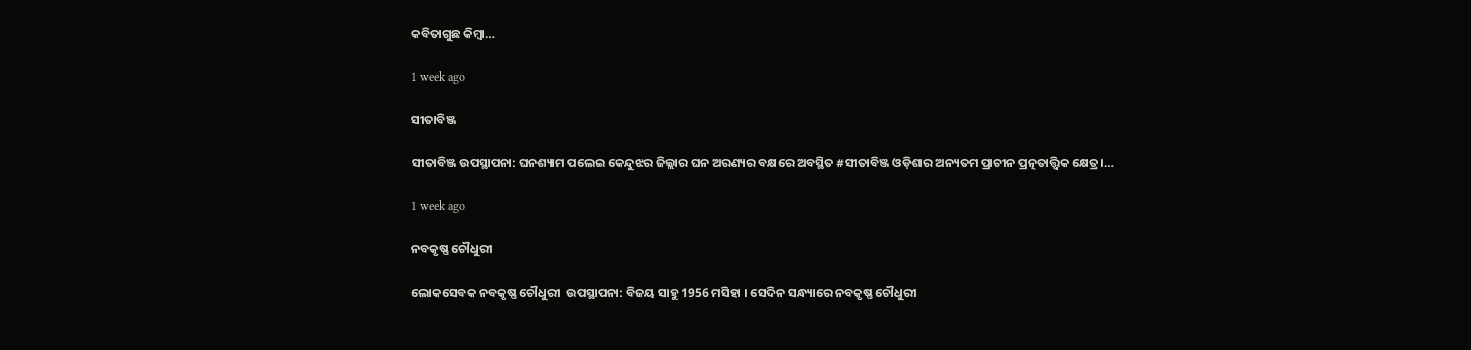କବିତାଗୁଛ କିମ୍ବା…

1 week ago

ସୀତାବିଞ୍ଜ

ସୀତାବିଞ୍ଜ ଉପସ୍ଥାପନା: ଘନଶ୍ୟାମ ପଲେଇ କେନ୍ଦୁଝର ଜିଲ୍ଲାର ଘନ ଅରଣ୍ୟର ବକ୍ଷରେ ଅବସ୍ଥିତ #ସୀତାବିଞ୍ଜ ଓଡ଼ିଶାର ଅନ୍ୟତମ ପ୍ରାଚୀନ ପ୍ରତ୍ନତାତ୍ତ୍ୱିକ କ୍ଷେତ୍ର।…

1 week ago

ନବକୃଷ୍ଣ ଚୌଧୁରୀ

ଲୋକସେବକ ନବକୃଷ୍ଣ ଚୌଧୁରୀ  ଉପସ୍ଥାପନା: ବିଜୟ ସାହୁ 1956 ମସିହା । ସେଦିନ ସନ୍ଧ୍ୟାରେ ନବକୃଷ୍ଣ ଚୌଧୁରୀ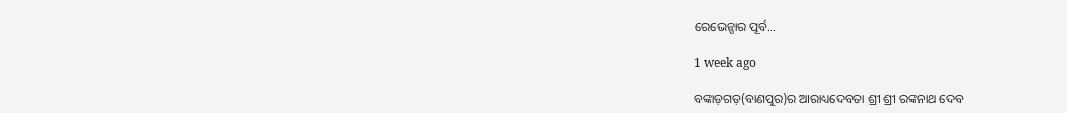ରେଭେନ୍ସାର ପୂର୍ବ…

1 week ago

ବଙ୍କାଡ଼ଗଡ଼(ବାଣପୁର)ର ଆରାଧ୍ୟଦେବତା ଶ୍ରୀ ଶ୍ରୀ ରଙ୍କନାଥ ଦେବ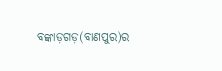ବଙ୍କାଡ଼ଗଡ଼(ବାଣପୁର)ର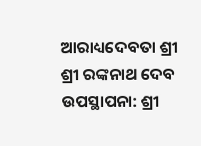ଆରାଧ୍ୟଦେବତା ଶ୍ରୀ ଶ୍ରୀ ରଙ୍କନାଥ ଦେବ ଉପସ୍ଥାପନା: ଶ୍ରୀ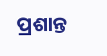ପ୍ରଶାନ୍ତ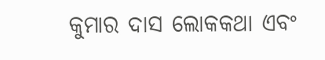କୁମାର ଦାସ ଲୋକକଥା ଏବଂ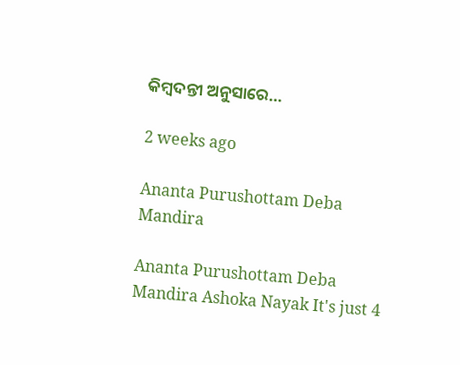କିମ୍ବଦନ୍ତୀ ଅନୁସାରେ…

2 weeks ago

Ananta Purushottam Deba Mandira

Ananta Purushottam Deba Mandira Ashoka Nayak It's just 4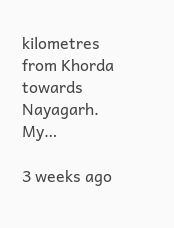kilometres from Khorda towards Nayagarh. My…

3 weeks ago